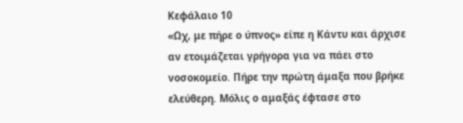Κεφάλαιο 10
«Ωχ, με πήρε ο ύπνος» είπε η Κάντυ και άρχισε αν ετοιμάζεται γρήγορα για να πάει στο νοσοκομείο. Πήρε την πρώτη άμαξα που βρήκε ελεύθερη. Μόλις ο αμαξάς έφτασε στο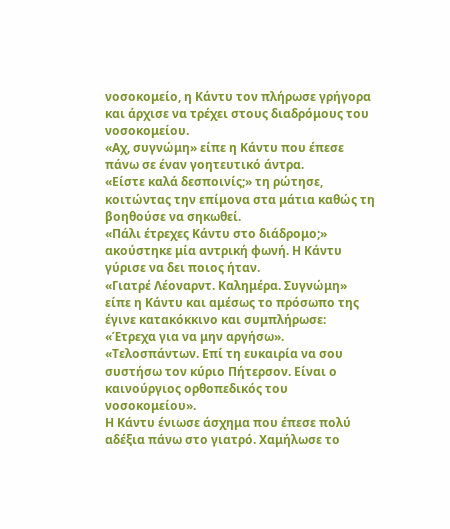νοσοκομείο, η Κάντυ τον πλήρωσε γρήγορα και άρχισε να τρέχει στους διαδρόμους του νοσοκομείου.
«Αχ, συγνώμη» είπε η Κάντυ που έπεσε πάνω σε έναν γοητευτικό άντρα.
«Είστε καλά δεσποινίς;» τη ρώτησε, κοιτώντας την επίμονα στα μάτια καθώς τη βοηθούσε να σηκωθεί.
«Πάλι έτρεχες Κάντυ στο διάδρομο;» ακούστηκε μία αντρική φωνή. Η Κάντυ γύρισε να δει ποιος ήταν.
«Γιατρέ Λέοναρντ. Καλημέρα. Συγνώμη» είπε η Κάντυ και αμέσως το πρόσωπο της έγινε κατακόκκινο και συμπλήρωσε:
«Έτρεχα για να μην αργήσω».
«Τελοσπάντων. Επί τη ευκαιρία να σου συστήσω τον κύριο Πήτερσον. Είναι ο καινούργιος ορθοπεδικός του νοσοκομείου».
Η Κάντυ ένιωσε άσχημα που έπεσε πολύ αδέξια πάνω στο γιατρό. Χαμήλωσε το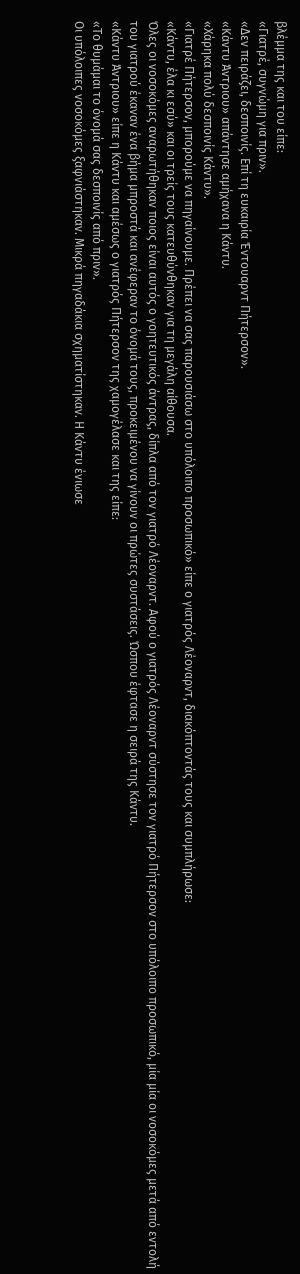βλέμμα της και του είπε:
«Γιατρέ, συγνώμη για πριν».
«Δεν πειράζει, δεσποινίς. Επί τη ευκαιρία Έντουαρντ Πήτερσον».
«Κάντυ Άντριου» απάντησε αμήχανα η Κάντυ.
«Χάρηκα πολύ δεσποινίς Κάντυ».
«Γιατρέ Πήτερσον, μπορούμε να πηγαίνουμε. Πρέπει να σας παρουσιάσω στο υπόλοιπο προσωπικό» είπε ο γιατρός Λέοναρντ, διακόπτοντάς τους και συμπλήρωσε:
«Κάντυ, έλα κι εσύ» και οι τρείς τους κατευθύνθηκαν για τη μεγάλη αίθουσα.
Όλες οι νοσοκόμες αναρωτήθηκαν ποιος είναι αυτός ο γοητευτικός άντρας, δίπλα από τον γιατρό Λέοναρντ. Αφού ο γιατρός Λέοναρντ σύστησε τον γιατρό Πήτερσον στο υπόλοιπο προσωπικό, μία μία οι νοσοκόμες μετά από εντολή του γιατρού έκαναν ένα βήμα μπροστά και ανέφεραν το όνομά τους, προκειμένου να γίνουν οι πρώτες συστάσεις. Ώσπου έφτασε η σειρά της Κάντυ.
«Κάντυ Άντριου» είπε η Κάντυ και αμέσως ο γιατρός Πήτερσον της χαμογέλασε και της είπε:
«Το θυμάμαι το όνομά σας δεσποινίς από πριν».
Οι υπόλοιπες νοσοκόμες ξαφνιάστηκαν. Μικρά πηγαδάκια σχηματίστηκαν. Η Κάντυ ένιωσε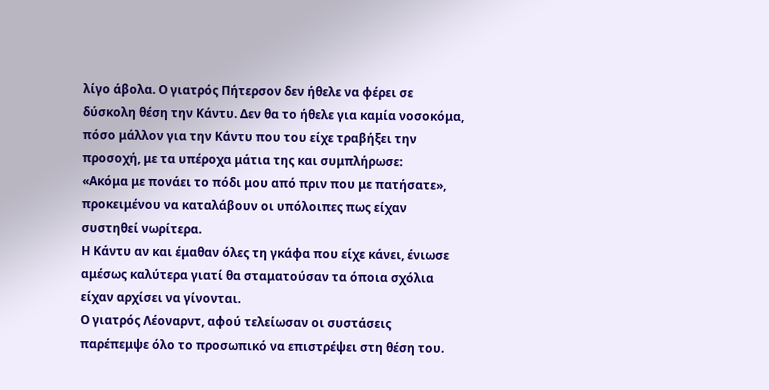λίγο άβολα. Ο γιατρός Πήτερσον δεν ήθελε να φέρει σε δύσκολη θέση την Κάντυ. Δεν θα το ήθελε για καμία νοσοκόμα, πόσο μάλλον για την Κάντυ που του είχε τραβήξει την προσοχή, με τα υπέροχα μάτια της και συμπλήρωσε:
«Ακόμα με πονάει το πόδι μου από πριν που με πατήσατε», προκειμένου να καταλάβουν οι υπόλοιπες πως είχαν συστηθεί νωρίτερα.
Η Κάντυ αν και έμαθαν όλες τη γκάφα που είχε κάνει, ένιωσε αμέσως καλύτερα γιατί θα σταματούσαν τα όποια σχόλια είχαν αρχίσει να γίνονται.
Ο γιατρός Λέοναρντ, αφού τελείωσαν οι συστάσεις παρέπεμψε όλο το προσωπικό να επιστρέψει στη θέση του.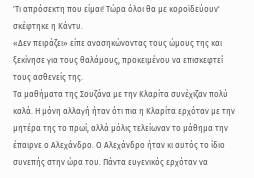'Τι απρόσεκτη που είμαι! Τώρα όλοι θα με κοροϊδεύουν' σκέφτηκε η Κάντυ.
«Δεν πειράζει» είπε ανασηκώνοντας τους ώμους της και ξεκίνησε για τους θαλάμους, προκειμένου να επισκεφτεί τους ασθενείς της.
Τα μαθήματα της Σουζάνα με την Κλαρίτα συνέχιζαν πολύ καλά. Η μόνη αλλαγή ήταν ότι πια η Κλαρίτα ερχόταν με την μητέρα της το πρωί, αλλά μόλις τελείωναν το μάθημα την έπαιρνε ο Αλεχάνδρο. Ο Αλεχάνδρο ήταν κι αυτός το ίδιο συνεπής στην ώρα του. Πάντα ευγενικός ερχόταν να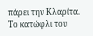πάρει την Κλαρίτα. Το κατώφλι του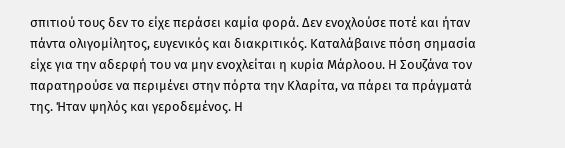σπιτιού τους δεν το είχε περάσει καμία φορά. Δεν ενοχλούσε ποτέ και ήταν πάντα ολιγομίλητος, ευγενικός και διακριτικός. Καταλάβαινε πόση σημασία είχε για την αδερφή του να μην ενοχλείται η κυρία Μάρλοου. Η Σουζάνα τον παρατηρούσε να περιμένει στην πόρτα την Κλαρίτα, να πάρει τα πράγματά της. Ήταν ψηλός και γεροδεμένος. Η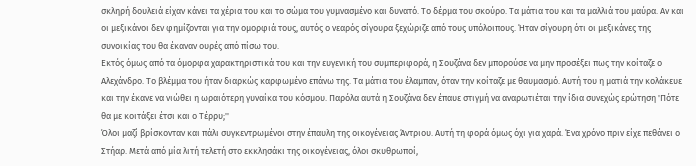σκληρή δουλειά είχαν κάνει τα χέρια του και το σώμα του γυμνασμένο και δυνατό. Το δέρμα του σκούρο. Τα μάτια του και τα μαλλιά του μαύρα. Αν και οι μεξικάνοι δεν φημίζονται για την ομορφιά τους, αυτός ο νεαρός σίγουρα ξεχώριζε από τους υπόλοιπους. Ήταν σίγουρη ότι οι μεξικάνες της συνοικίας του θα έκαναν ουρές από πίσω του.
Εκτός όμως από τα όμορφα χαρακτηριστικά του και την ευγενική του συμπεριφορά, η Σουζάνα δεν μπορούσε να μην προσέξει πως την κοίταζε ο Αλεχάνδρο. Το βλέμμα του ήταν διαρκώς καρφωμένο επάνω της. Τα μάτια του έλαμπαν, όταν την κοίταζε με θαυμασμό. Αυτή του η ματιά την κολάκευε και την έκανε να νιώθει η ωραιότερη γυναίκα του κόσμου. Παρόλα αυτά η Σουζάνα δεν έπαυε στιγμή να αναρωτιέται την ίδια συνεχώς ερώτηση 'Πότε θα με κοιτάξει έτσι και ο Τέρρυ;''
Όλοι μαζί βρίσκονταν και πάλι συγκεντρωμένοι στην έπαυλη της οικογένειας Άντριου. Αυτή τη φορά όμως όχι για χαρά. Ένα χρόνο πριν είχε πεθάνει ο Στήαρ. Μετά από μία λιτή τελετή στο εκκλησάκι της οικογένειας, όλοι σκυθρωποί,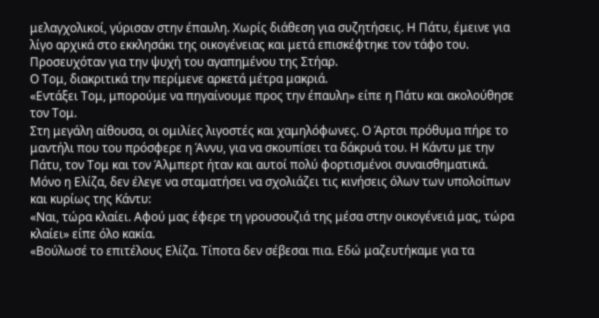μελαγχολικοί, γύρισαν στην έπαυλη. Χωρίς διάθεση για συζητήσεις. Η Πάτυ, έμεινε για λίγο αρχικά στο εκκλησάκι της οικογένειας και μετά επισκέφτηκε τον τάφο του. Προσευχόταν για την ψυχή του αγαπημένου της Στήαρ.
Ο Τομ, διακριτικά την περίμενε αρκετά μέτρα μακριά.
«Εντάξει Τομ, μπορούμε να πηγαίνουμε προς την έπαυλη» είπε η Πάτυ και ακολούθησε τον Τομ.
Στη μεγάλη αίθουσα, οι ομιλίες λιγοστές και χαμηλόφωνες. Ο Άρτσι πρόθυμα πήρε το μαντήλι που του πρόσφερε η Άννυ, για να σκουπίσει τα δάκρυά του. Η Κάντυ με την Πάτυ, τον Τομ και τον Άλμπερτ ήταν και αυτοί πολύ φορτισμένοι συναισθηματικά.
Μόνο η Ελίζα, δεν έλεγε να σταματήσει να σχολιάζει τις κινήσεις όλων των υπολοίπων και κυρίως της Κάντυ:
«Ναι, τώρα κλαίει. Αφού μας έφερε τη γρουσουζιά της μέσα στην οικογένειά μας, τώρα κλαίει» είπε όλο κακία.
«Βούλωσέ το επιτέλους Ελίζα. Τίποτα δεν σέβεσαι πια. Εδώ μαζευτήκαμε για τα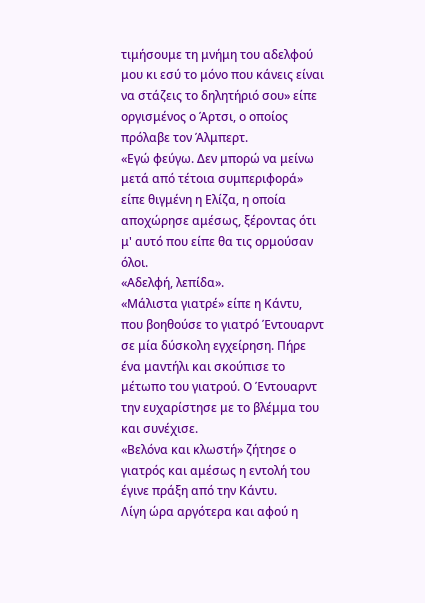τιμήσουμε τη μνήμη του αδελφού μου κι εσύ το μόνο που κάνεις είναι να στάζεις το δηλητήριό σου» είπε οργισμένος ο Άρτσι, ο οποίος πρόλαβε τον Άλμπερτ.
«Εγώ φεύγω. Δεν μπορώ να μείνω μετά από τέτοια συμπεριφορά» είπε θιγμένη η Ελίζα, η οποία αποχώρησε αμέσως, ξέροντας ότι μ' αυτό που είπε θα τις ορμούσαν όλοι.
«Αδελφή, λεπίδα».
«Μάλιστα γιατρέ» είπε η Κάντυ, που βοηθούσε το γιατρό Έντουαρντ σε μία δύσκολη εγχείρηση. Πήρε ένα μαντήλι και σκούπισε το μέτωπο του γιατρού. Ο Έντουαρντ την ευχαρίστησε με το βλέμμα του και συνέχισε.
«Βελόνα και κλωστή» ζήτησε ο γιατρός και αμέσως η εντολή του έγινε πράξη από την Κάντυ.
Λίγη ώρα αργότερα και αφού η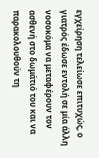εγχείρηση τελείωσε επιτυχώς, ο γιατρός έδωσε εντολή σε μία άλλη νοσοκόμα να μεταφέρουν τον ασθενή στο δωμάτιό του και να παρακολουθούν τη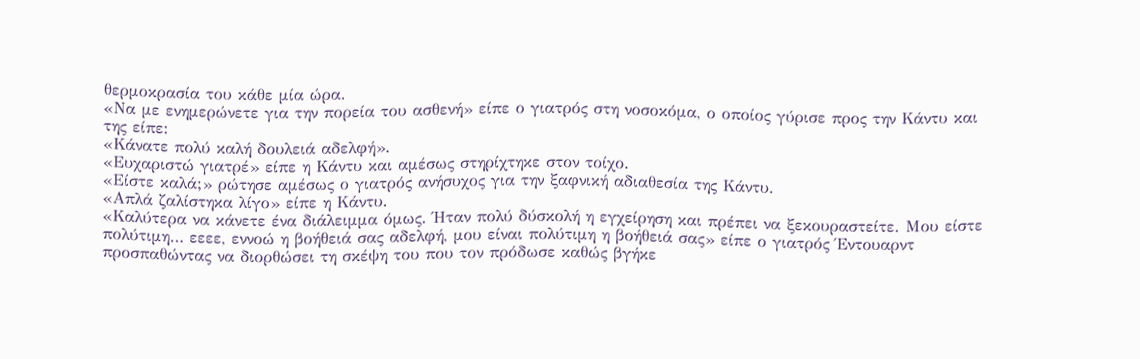θερμοκρασία του κάθε μία ώρα.
«Να με ενημερώνετε για την πορεία του ασθενή» είπε ο γιατρός στη νοσοκόμα, ο οποίος γύρισε προς την Κάντυ και της είπε:
«Κάνατε πολύ καλή δουλειά αδελφή».
«Ευχαριστώ γιατρέ» είπε η Κάντυ και αμέσως στηρίχτηκε στον τοίχο.
«Είστε καλά;» ρώτησε αμέσως ο γιατρός ανήσυχος για την ξαφνική αδιαθεσία της Κάντυ.
«Απλά ζαλίστηκα λίγο» είπε η Κάντυ.
«Καλύτερα να κάνετε ένα διάλειμμα όμως. Ήταν πολύ δύσκολή η εγχείρηση και πρέπει να ξεκουραστείτε. Μου είστε πολύτιμη… εεεε, εννοώ η βοήθειά σας αδελφή, μου είναι πολύτιμη η βοήθειά σας» είπε ο γιατρός Έντουαρντ προσπαθώντας να διορθώσει τη σκέψη του που τον πρόδωσε καθώς βγήκε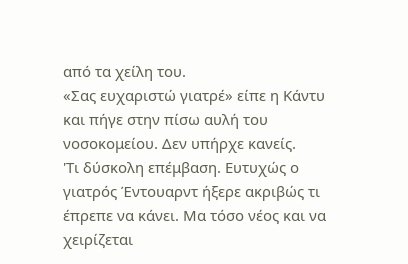από τα χείλη του.
«Σας ευχαριστώ γιατρέ» είπε η Κάντυ και πήγε στην πίσω αυλή του νοσοκομείου. Δεν υπήρχε κανείς.
'Τι δύσκολη επέμβαση. Ευτυχώς ο γιατρός Έντουαρντ ήξερε ακριβώς τι έπρεπε να κάνει. Μα τόσο νέος και να χειρίζεται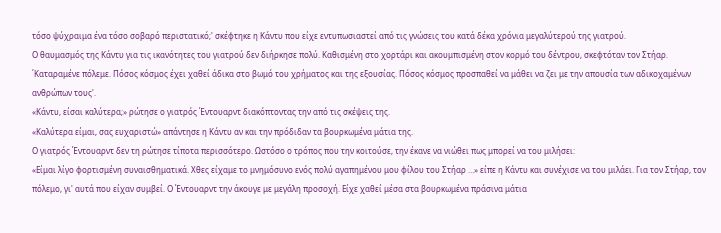τόσο ψύχραιμα ένα τόσο σοβαρό περιστατικό;' σκέφτηκε η Κάντυ που είχε εντυπωσιαστεί από τις γνώσεις του κατά δέκα χρόνια μεγαλύτερού της γιατρού.
Ο θαυμασμός της Κάντυ για τις ικανότητες του γιατρού δεν διήρκησε πολύ. Καθισμένη στο χορτάρι και ακουμπισμένη στον κορμό του δέντρου, σκεφτόταν τον Στήαρ.
΄Καταραμένε πόλεμε. Πόσος κόσμος έχει χαθεί άδικα στο βωμό του χρήματος και της εξουσίας. Πόσος κόσμος προσπαθεί να μάθει να ζει με την απουσία των αδικοχαμένων ανθρώπων τους'.
«Κάντυ, είσαι καλύτερα;» ρώτησε ο γιατρός Έντουαρντ διακόπτοντας την από τις σκέψεις της.
«Καλύτερα είμαι, σας ευχαριστώ» απάντησε η Κάντυ αν και την πρόδιδαν τα βουρκωμένα μάτια της.
Ο γιατρός Έντουαρντ δεν τη ρώτησε τίποτα περισσότερο. Ωστόσο ο τρόπος που την κοιτούσε, την έκανε να νιώθει πως μπορεί να του μιλήσει:
«Είμαι λίγο φορτισμένη συναισθηματικά. Χθες είχαμε το μνημόσυνο ενός πολύ αγαπημένου μου φίλου του Στήαρ …» είπε η Κάντυ και συνέχισε να του μιλάει. Για τον Στήαρ, τον πόλεμο, γι' αυτά που είχαν συμβεί. Ο Έντουαρντ την άκουγε με μεγάλη προσοχή. Είχε χαθεί μέσα στα βουρκωμένα πράσινα μάτια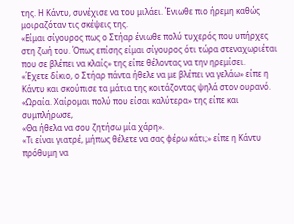της. Η Κάντυ, συνέχισε να του μιλάει. Ένιωθε πιο ήρεμη καθώς μοιραζόταν τις σκέψεις της.
«Είμαι σίγουρος πως ο Στήαρ ένιωθε πολύ τυχερός που υπήρχες στη ζωή του. Όπως επίσης είμαι σίγουρος ότι τώρα στεναχωριέται που σε βλέπει να κλαίς» της είπε θέλοντας να την ηρεμίσει.
«Έχετε δίκιο, ο Στήαρ πάντα ήθελε να με βλέπει να γελάω» είπε η Κάντυ και σκούπισε τα μάτια της κοιτάζοντας ψηλά στον ουρανό.
«Ωραία. Χαίρομαι πολύ που είσαι καλύτερα» της είπε και συμπλήρωσε,
«Θα ήθελα να σου ζητήσω μία χάρη».
«Τι είναι γιατρέ, μήπως θέλετε να σας φέρω κάτι;» είπε η Κάντυ πρόθυμη να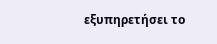εξυπηρετήσει το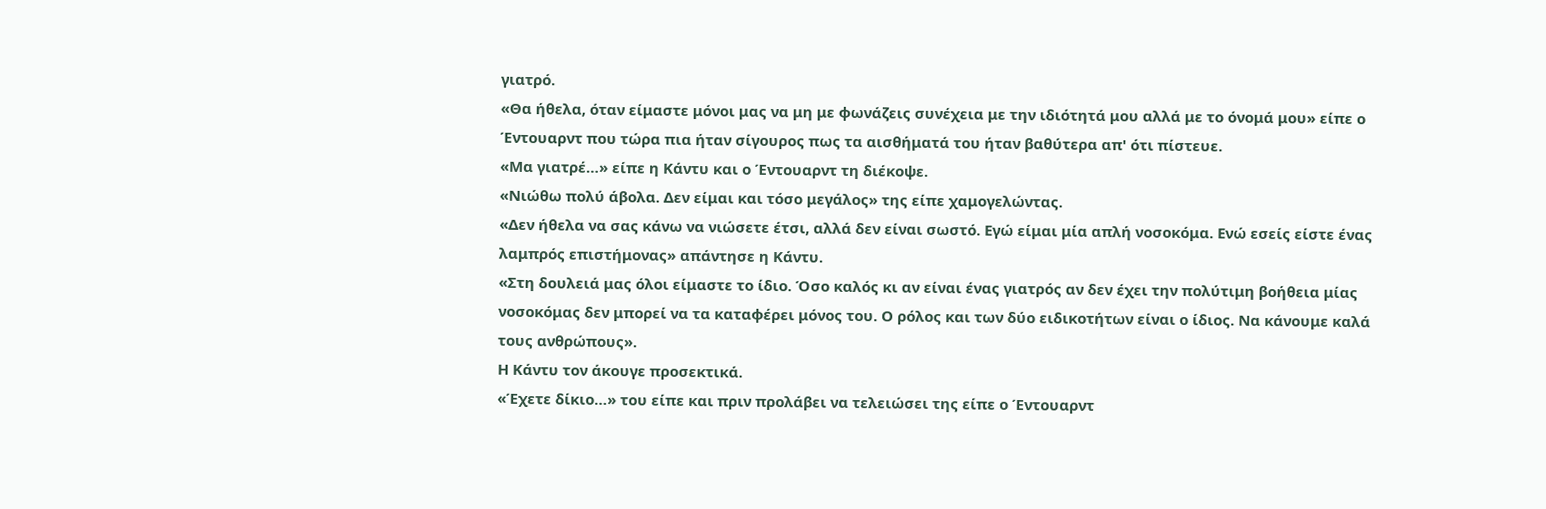γιατρό.
«Θα ήθελα, όταν είμαστε μόνοι μας να μη με φωνάζεις συνέχεια με την ιδιότητά μου αλλά με το όνομά μου» είπε ο Έντουαρντ που τώρα πια ήταν σίγουρος πως τα αισθήματά του ήταν βαθύτερα απ' ότι πίστευε.
«Μα γιατρέ…» είπε η Κάντυ και ο Έντουαρντ τη διέκοψε.
«Νιώθω πολύ άβολα. Δεν είμαι και τόσο μεγάλος» της είπε χαμογελώντας.
«Δεν ήθελα να σας κάνω να νιώσετε έτσι, αλλά δεν είναι σωστό. Εγώ είμαι μία απλή νοσοκόμα. Ενώ εσείς είστε ένας λαμπρός επιστήμονας» απάντησε η Κάντυ.
«Στη δουλειά μας όλοι είμαστε το ίδιο. Όσο καλός κι αν είναι ένας γιατρός αν δεν έχει την πολύτιμη βοήθεια μίας νοσοκόμας δεν μπορεί να τα καταφέρει μόνος του. Ο ρόλος και των δύο ειδικοτήτων είναι ο ίδιος. Να κάνουμε καλά τους ανθρώπους».
Η Κάντυ τον άκουγε προσεκτικά.
«Έχετε δίκιο…» του είπε και πριν προλάβει να τελειώσει της είπε ο Έντουαρντ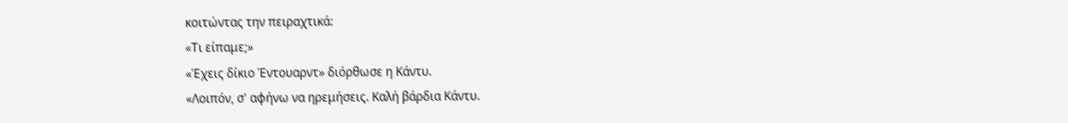κοιτώντας την πειραχτικά:
«Τι είπαμε;»
«Έχεις δίκιο Έντουαρντ» διόρθωσε η Κάντυ.
«Λοιπόν, σ' αφήνω να ηρεμήσεις. Καλή βάρδια Κάντυ.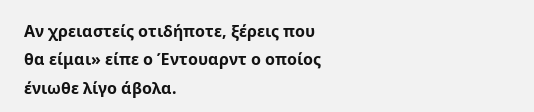Αν χρειαστείς οτιδήποτε, ξέρεις που θα είμαι» είπε ο Έντουαρντ ο οποίος ένιωθε λίγο άβολα.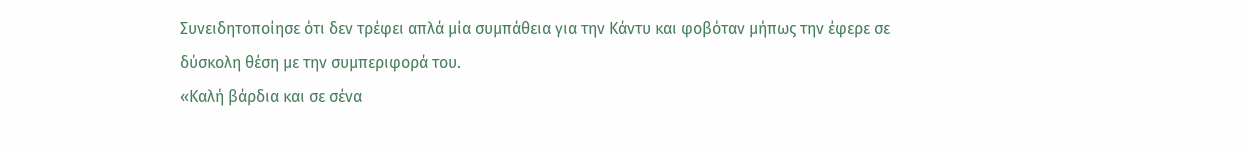Συνειδητοποίησε ότι δεν τρέφει απλά μία συμπάθεια για την Κάντυ και φοβόταν μήπως την έφερε σε δύσκολη θέση με την συμπεριφορά του.
«Καλή βάρδια και σε σένα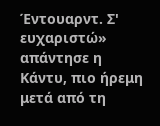Έντουαρντ. Σ' ευχαριστώ» απάντησε η Κάντυ, πιο ήρεμη μετά από τη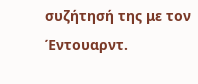συζήτησή της με τον Έντουαρντ.